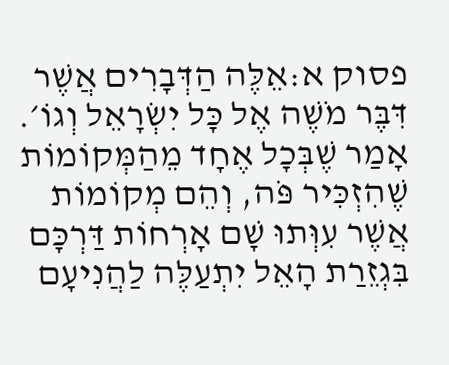פסוק א:אֵלֶּה הַדְּבָרִים אֲשֶׁר דִּבֶּר מֹשֶׁה אֶל כָּל יִשְׂרָאֵל וְגוֹ׳. אָמַר שֶׁבְּכָל אֶחָד מֵהַמְּקוֹמוֹת שֶׁהִזְכִּיר פֹּה, וְהֵם מְקוֹמוֹת אֲשֶׁר עִוְּתוּ שָׁם אָרְחוֹת דַּרְכָּם בִּגְזֵרַת הָאֵל יִתְעַלֶּה לַהֲנִיעָם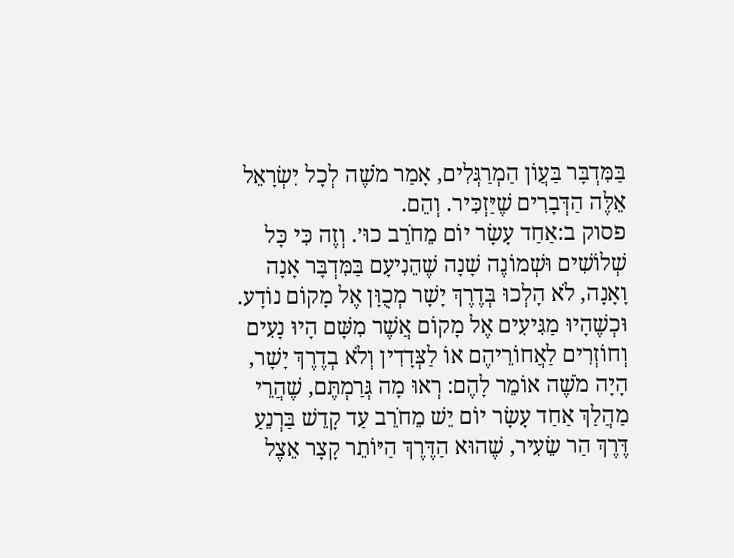בַּמִּדְבָּר בַּעֲוֹן הַמְרַגְּלִים, אָמַר מֹשֶׁה לְכָל יִשְׂרָאֵל אֵלֶּה הַדְּבָרִים שֶׁיַּזְכִּיר. וְהֵם.
פסוק ב:אַחַד עָשָׂר יוֹם מֵחֹרֵב כוּ׳. וְזֶה כִּי כָּל שְׁלוֹשִׁים וּשְׁמוֹנֶה שָׁנָה שֶׁהֵנִיעָם בַּמִּדְבָּר אָנָה וָאָנָה, לֹא הָלְכוּ בְּדֶרֶךְ יָשָׁר מְכֻוָּן אֶל מָקוֹם נוֹדָע. וּכְשֶׁהָיוּ מַגִּיעִים אֶל מָקוֹם אֲשֶׁר מִשָּׁם הָיוּ נָעִים וְחוֹזְרִים לַאֲחוֹרֵיהֶם אוֹ לַצְּדָדִין וְלֹא בְדֶרֶךְ יָשָׁר, הָיָה מֹשֶׁה אוֹמֵר לָהֶם: רְאוּ מָה גְּרַמְתֶּם, שֶׁהֲרֵי מַהֲלַךְ אַחַד עָשָׂר יוֹם יֵשׁ מֵחֹרֵב עַד קָדֵשׁ בַּרְנֵעַ דֶּרֶךְ הַר שֵׂעִיר, שֶׁהוּא הַדֶּרֶךְ הַיּוֹתֵר קָצָר אֵצֶל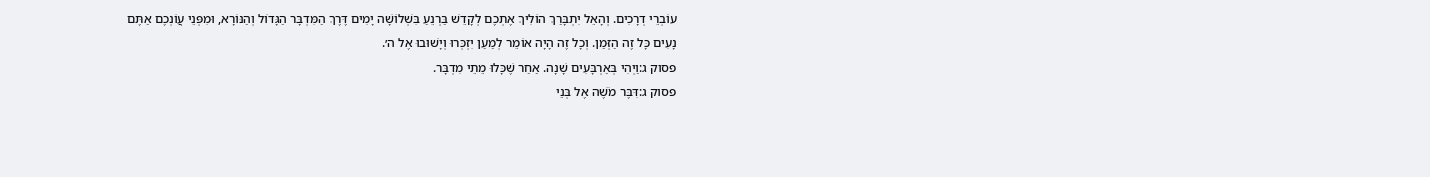עוֹבְרֵי דְרָכִים. וְהָאֵל יִתְבָּרַךְ הוֹלִיךְ אֶתְכֶם לְקָדֵשׁ בַּרְנֵעַ בִּשְׁלוֹשָׁה יָמִים דֶּרֶךְ הַמִּדְבָּר הַגָּדוֹל וְהַנּוֹרָא, וּמִפְּנֵי עֲוֹנְכֶם אַתֶּם נָעִים כָּל זֶה הַזְּמַן. וְכָל זֶה הָיָה אוֹמֵר לְמַעַן יִזְכְּרוּ וְיָשׁוּבוּ אֶל ה׳.
פסוק ג:וַיְהִי בְּאַרְבָּעִים שָׁנָה. אַחַר שֶׁכָּלוּ מֵתֵי מִדְבָּר.
פסוק ג:דִּבֶּר מֹשֶׁה אֶל בְּנֵי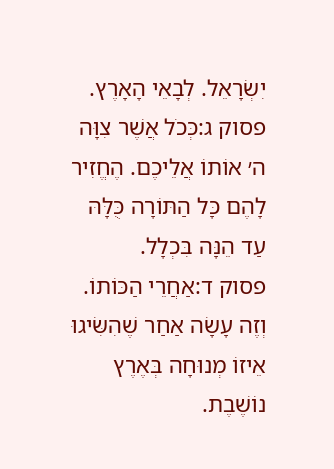יִשְׂרָאֵל. לְבָאֵי הָאָרֶץ.
פסוק ג:כְּכֹל אֲשֶׁר צִוָּה ה׳ אוֹתוֹ אֲלֵיכֶם. הֶחֱזִיר לָהֶם כָּל הַתּוֹרָה כֻּלָּהּ עַד הֵנָּה בִּכְלָל.
פסוק ד:אַחֲרֵי הַכּוֹתוֹ. וְזֶה עָשָׂה אַחַר שֶׁהִשִּׂיגוּ אֵיזוֹ מְנוּחָה בְּאֶרֶץ נוֹשֶׁבֶת.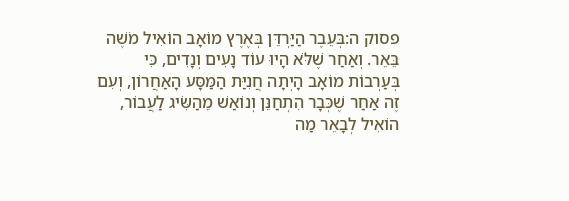פסוק ה:בְּעֵבֶר הַיַּרְדֵּן בְּאֶרֶץ מוֹאָב הוֹאִיל מֹשֶׁה בֵּאֵר. וְאַחַר שֶׁלֹּא הָיוּ עוֹד נָעִים וְנָדִים, כִּי בְּעַרְבוֹת מוֹאָב הָיְתָה חֲנִיַּת הַמַּסָּע הָאַחֲרוֹן, וְעִם זֶה אַחַר שֶׁכְּבָר הִתְחַנֵּן וְנוֹאַשׁ מֵהַשִּׂיג לַעֲבוֹר, הוֹאִיל לְבָאֵר מַה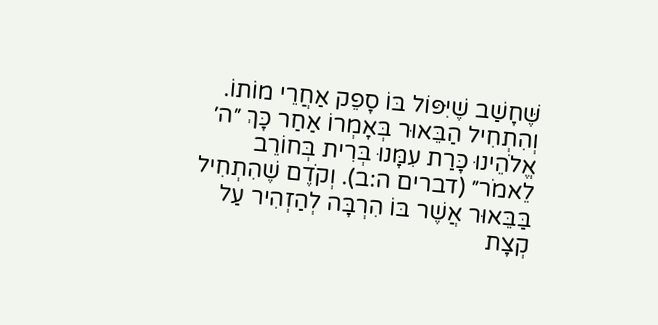שֶּׁחָשַׁב שֶׁיִּפּוֹל בּוֹ סָפֵק אַחֲרֵי מוֹתוֹ. וְהִתְחִיל הַבֵּאוּר בְּאָמְרוֹ אַחַר כָּךְ ״ה׳ אֱלֹהֵינוּ כָּרַת עִמָּנוּ בְּרִית בְּחוֹרֵב לֵאמֹר״ (דברים ה:ב). וְקֹדֶם שֶׁהִתְחִיל בַּבֵּאוּר אֲשֶׁר בּוֹ הִרְבָּה לְהַזְהִיר עַל קְצָת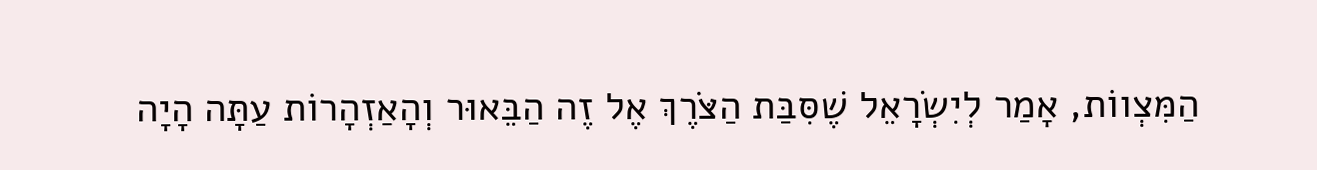הַמִּצְווֹת, אָמַר לְיִשְׂרָאֵל שֶׁסִּבַּת הַצֹּרֶךְ אֶל זֶה הַבֵּאוּר וְהָאַזְהָרוֹת עַתָּה הָיָה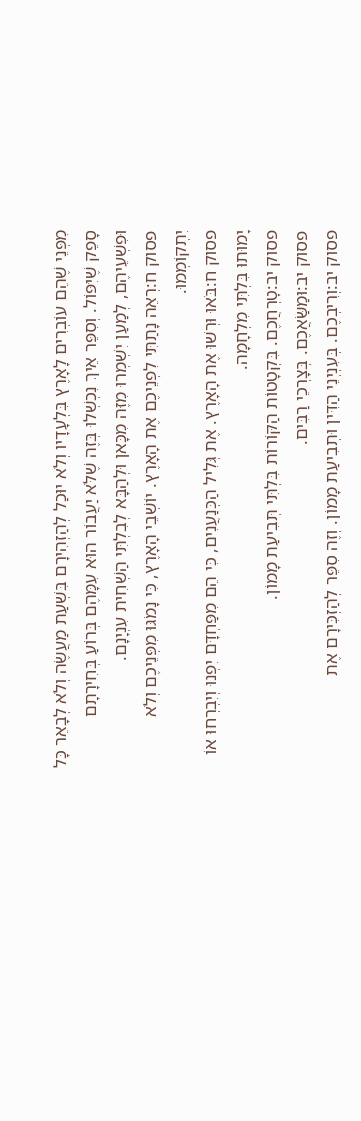מִפְּנֵי שֶׁהֵם עוֹבְרִים לָאָרֶץ בִּלְעָדָיו וְלֹא יוּכַל לְהַזְהִירָם בִּשְׁעַת מַעֲשֶׂה וְלֹא לְבָאֵר כָּל סָפֵק שֶׁיִּפּוֹל. וְסִפֵּר אֵיךְ נִכְשְׁלוּ בְּזֶה שֶׁלֹּא יַעֲבוֹר הוּא עִמָּהֶם בְּרוֹעַ בְּחִירָתָם וּפִשְׁעֵיהֶם, לְמַעַן יִשְׁמְרוּ מִזֶּה מִכָּאן וּלְהַבָּא לְבִלְתִּי הַשְׁחִית עִנְיָנָם.
פסוק ח:רְאֵה נָתַתִּי לִפְנֵיכֶם אֶת הָאָרֶץ. יוֹשְׁבֵי הָאָרֶץ, כִּי נָמֹגּוּ מִפְּנֵיכֶם וְלֹא יִתְקוֹמְמוּ.
פסוק ח:בֹּאוּ וּרְשׁוּ אֶת הָאָרֶץ. אֶת גְּלִיל הַכְּנַעֲנִים, כִּי הֵם מִפַּחְדָּם יִפְנוּ וְיִבְרְחוּ אוֹ יָמוּתוּ בִּלְתִּי מִלְחָמָה.
פסוק יב:טׇרְחֲכֶם. בִּקְטָטוֹת הַקּוֹרוֹת בִּלְתִּי תְּבִיעַת מָמוֹן.
פסוק יב:וּמַשַּׂאֲכֶם. בְּצָרְכֵי רַבִּים.
פסוק יב:וְרִיבְכֶם. בְּעִנְיְנֵי הַדִּין וּתְבִיעַת מָמוֹן. וְזֶה סִפֵּר לְהַזְכִּירָם אֶת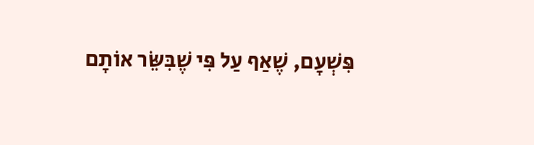פִּשְׁעָם, שֶׁאַף עַל פִּי שֶׁבִּשֵּׂר אוֹתָם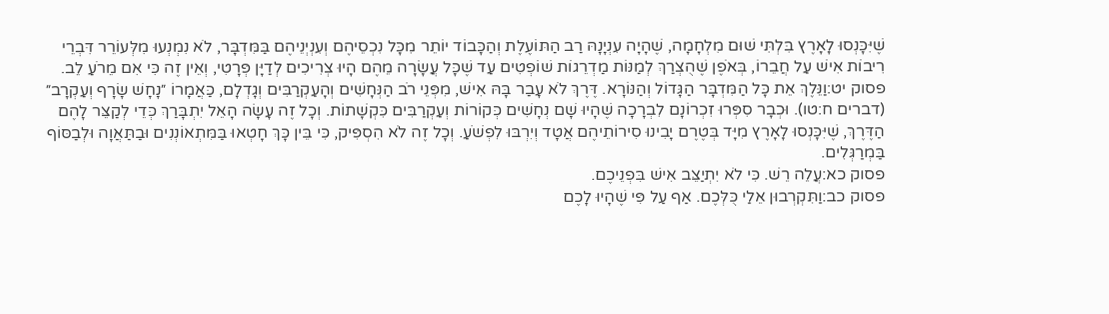שֶׁיִּכָּנְסוּ לָאָרֶץ בִּלְתִּי שׁוּם מִלְחָמָה, שֶׁהָיָה עִנְיָנָהּ רַב הַתּוֹעֶלֶת וְהַכָּבוֹד יוֹתֵר מִכָּל נִכְסֵיהֶם וְעִנְיְנֵיהֶם בַּמִּדְבָּר, לֹא נִמְנְעוּ מִלְּעוֹרֵר דִּבְרֵי רִיבוֹת אִישׁ עַל חֲבֵרוֹ, בְּאֹפֶן שֶׁהֻצְרַךְ לְמַנּוֹת מַדְרֵגוֹת שׁוֹפְטִים עַד שֶׁכָּל עֲשָׂרָה מֵהֶם הָיוּ צְרִיכִים לְדַיָּן פְּרָטִי, וְאֵין זֶה כִּי אִם מֵרֹעַ לֵב.
פסוק יט:וַנֵּלֶךְ אֵת כָּל הַמִּדְבָּר הַגָּדוֹל וְהַנּוֹרָא. דֶּרֶךְ לֹא עָבַר בָּהּ אִישׁ, מִפְּנֵי רֹב הַנְּחָשִׁים וְהָעַקְרַבִּים וְגָדְלָם, כַּאֲמָרוֹ ״נָחָשׁ שָׂרָף וְעַקְרָב״ (דברים ח:טו). וּכְבָר סִפְּרוּ זִכְרוֹנָם לִבְרָכָה שֶׁהָיוּ שָׁם נְחָשִׁים כְּקוֹרוֹת וְעַקְרַבִּים כִּקְשָׁתוֹת. וְכָל זֶה עָשָׂה הָאֵל יִתְבָּרַךְ כְּדֵי לְקַצֵּר לָהֶם הַדֶּרֶךְ, שֶׁיִּכָּנְסוּ לָאָרֶץ מִיָּד בְּטֶרֶם יָבִינוּ סִירוֹתֵיהֶם אֲטָד וְיִרְבּוּ לִפְשֹׁעַ. וְכָל זֶה לֹא הִסְפִּיק, כִּי בֵּין כָּךְ חָטְאוּ בַּמִּתְאוֹנְנִים וּבַתַּאֲוָה וּלְבַסּוֹף בַּמְרַגְּלִים.
פסוק כא:עֲלֵה רֵשׁ. כִּי לֹא יִתְיַצֵּב אִישׁ בִּפְנֵיכֶם.
פסוק כב:וַתִּקְרְבוּן אֵלַי כֻּלְּכֶם. אַף עַל פִּי שֶׁהָיוּ לָכֶם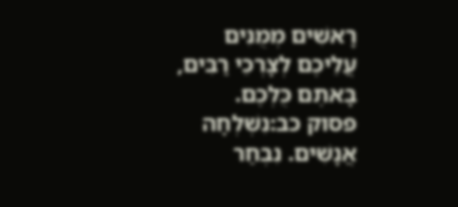רָאשִׁים מְמֻנִּים עֲלֵיכֶם לְצָרְכֵי רַבִּים, בָּאתֶם כֻּלְּכֶם.
פסוק כב:נִשְׁלְחָה אֲנָשִׁים. נִבְחַר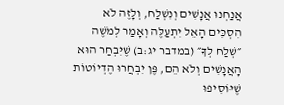אֲנַחְנוּ אֲנָשִׁים וְנִשְׁלַח, וְלָזֶה לֹא הִסְכִּים הָאֵל יִתְעַלֶּה וְאָמַר לְמֹשֶׁה ״שְׁלַח לְךָ״ (במדבר יג:ב) שֶׁיִּבְחַר הוּא הָאֲנָשִׁים וְלֹא הֵם, פֶּן יִבְחֲרוּ הֶדְיוֹטוֹת שֶׁיּוֹסִיפוּ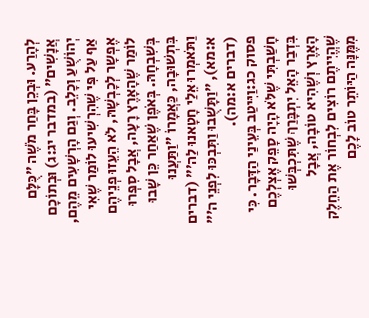לְהָרַע. וּבְכֵן בָּחַר מֹשֶׁה ״כֻּלָּם אֲנָשִׁים״ (במדבר יג:ג) וּבְתוֹכָם יְהוֹשֻׁעַ וְכָלֵב. וְגַם הָרְשָׁעִים מֵהֶם, אַף עַל פִּי שֶׁהִרְשִׁיעוּ לוֹמַר שֶׁאִי אֶפְשָר לְכָבְשָׁהּ, לֹא הֵעֵזוּ פְנֵיהֶם לוֹמַר שֶׁהָאָרֶץ רָעָה, אֲבָל סִפְּרוּ בְּשִׁבְחָהּ. בְּאֹפֶן שֶׁאַחַר כֵּן שָׁבוּ בִּתְשׁוּבָה, כַּאֲמָרוֹ ״וַתַּעֲנוּ וַתֹּאמְרוּ אֵלַי חָטָאנוּ לַה׳״ (דברים א:מא), ״וַתָּשֻׁבוּ וַתִּבְכּוּ לִפְנֵי ה׳״ (דברים א:מה).
פסוק כג:וַיִּיטַב בְּעֵינַי הַדָּבָר. כִּי חָשַׁבְתִּי שֶׁלֹּא הָיָה סָפֵק אֶצְלְכֶם בִּדְבַר הָאֵל יִתְבָּרַךְ שֶׁתִּכְבְּשׁוּ הָאָרֶץ וְשֶׁהִיא טוֹבָה, אֲבָל שֶׁהֱיִיתֶם רוֹצִים לִבְחוֹר אֶת הַחֵלֶק מִמֶּנָּה הַיּוֹתֵר טוֹב לָכֶם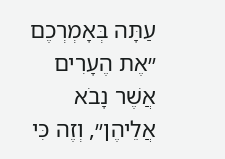עַתָּה בְּאָמְרְכֶם ״אֶת הֶעָרִים אֲשֶׁר נָבֹא אֲלֵיהֶן״, וְזֶה כִּי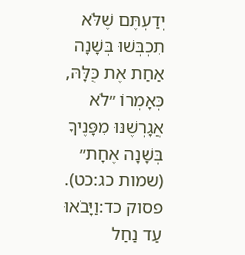יְדַעְתֶּם שֶׁלֹּא תִכְבְּשׁוּ בְּשָׁנָה אַחַת אֶת כֻּלָּהּ, כְּאָמְרוֹ ״לֹא אֲגָרְשֶׁנּוּ מִפָּנֶיךָ בְּשָׁנָה אֶחָת״ (שמות כג:כט).
פסוק כד:וַיָּבֹאוּ עַד נַחַל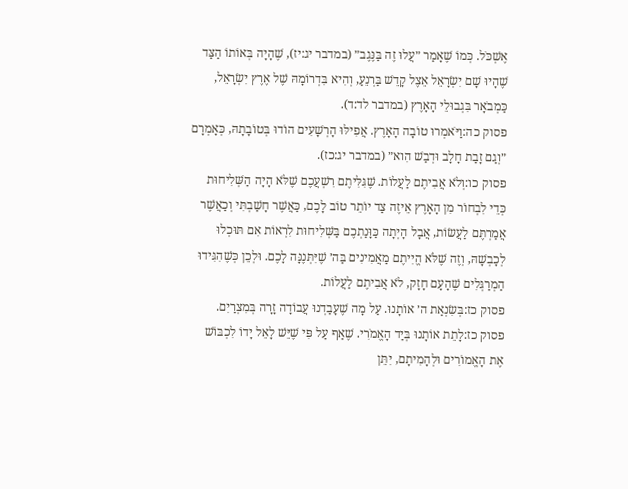אֶשְׁכֹּל. כְּמוֹ שֶׁאָמַר ״עֲלוּ זֶה בַּנֶּגֶב״ (במדבר יג:יז), שֶׁהָיָה בְּאוֹתוֹ הַצַּד שֶׁהָיוּ שָׁם יִשְׂרָאֵל אֵצֶל קָדֵשׁ בַּרְנֵעַ, וְהִיא בִּדְרוֹמָהּ שֶׁל אֶרֶץ יִשְׂרָאֵל, כַּמְבֹאָר בִּגְבוּלֵי הָאָרֶץ (במדבר לד:ד).
פסוק כה:וַיֹּאמְרוּ טוֹבָה הָאָרֶץ. אֲפִילּוּ הָרְשָׁעִים הוֹדוּ בְּטוֹבָתָהּ, כְּאָמְרָם ״וְגַם זָבַת חָלָב וּדְבַשׁ הִוא״ (במדבר יג:כז).
פסוק כו:וְלֹא אֲבִיתֶם לַעֲלוֹת. שֶׁגִּלִּיתֶם רִשְׁעֲכֶם שֶׁלֹּא הָיָה הַשְּׁלִיחוּת כְּדֵי לִבְחוֹר מִן הָאָרֶץ אֵיזֶה צַד יוֹתֵר טוֹב לָכֶם, כַּאֲשֶׁר חָשַׁבְתִּי וְכַאֲשֶׁר אֲמַרְתֶּם לַעֲשׂוֹת, אֲבָל הָיְתָה כַּוָּנַתְכֶם בַּשְּׁלִיחוּת לִרְאוֹת אִם תּוּכְלוּ לְכָבְשָׁהּ, וְזֶה שֶׁלֹּא הֱיִיתֶם מַאֲמִינִים בַּה׳ שֶׁיִּתְּנֶנָּה לָכֶם. וּלְכֵן כְּשֶׁהִגִּידוּ הַמְרַגְּלִים שֶׁהָעָם חָזָק, לֹא אֲבִיתֶם לַעֲלוֹת.
פסוק כז:בְּשִׂנְאַת ה׳ אוֹתָנוּ. עַל מָה שֶׁעָבַדְנוּ עֲבוֹדָה זָרָה בְּמִצְרַיִם.
פסוק כז:לָתֵת אוֹתָנוּ בְּיַד הָאֱמֹרִי. שֶׁאַף עַל פִּי שֶׁיֵּשׁ לָאֵל יָדוֹ לִכְבּוֹשׁ אֶת הָאֱמוֹרִים וּלְהָמִיתָם, יִתֵּן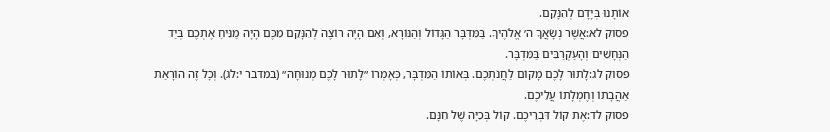אוֹתָנוּ בְּיָדָם לְהִנָּקֵם.
פסוק לא:אֲשֶׁר נְשָׂאֲךָ ה׳ אֱלֹהֶיךָ. בַּמִּדְבָּר הַגָּדוֹל וְהַנּוֹרָא, וְאִם הָיָה רוֹצֶה לְהִנָּקֵם מִכֶּם הָיָה מַנִּיחַ אֶתְכֶם בְּיַד הַנְּחָשִׁים וְהָעַקְרַבִּים בַּמִּדְבָּר.
פסוק לג:לָתוּר לָכֶם מָקוֹם לַחֲנֹתְכֶם. בְּאוֹתוֹ הַמִּדְבָּר, כְּאָמְרוֹ ״לָתוּר לָכֶם מְנוּחָה״ (במדבר י:לג). וְכָל זֶה הוֹרָאַת אַהֲבָתוֹ וְחֶמְלָתוֹ עֲלֵיכֶם.
פסוק לד:אֶת קוֹל דִּבְרֵיכֶם. קוֹל בְּכִיָּה שֶׁל חִנָּם.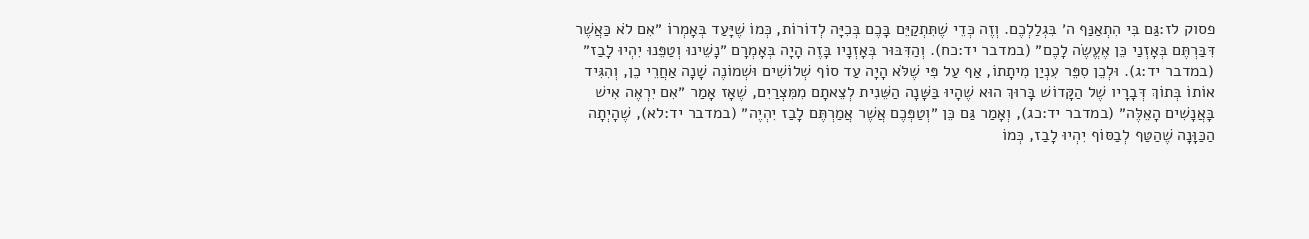פסוק לז:גַּם בִּי הִתְאַנַּף ה׳ בִּגְלַלְכֶם. וְזֶה כְּדֵי שֶׁתִּתְקַיֵּם בָּכֶם בְּכִיָּה לְדוֹרוֹת, כְּמוֹ שֶׁיָּעַד בְּאָמְרוֹ ״אִם לֹא כַּאֲשֶׁר דִּבַּרְתֶּם בְּאָזְנַי כֵּן אֶעֱשֶׂה לָכֶם״ (במדבר יד:כח). וְהַדִּבּוּר בְּאָזְנָיו בָּזֶה הָיָה בְּאָמְרָם ״נָשֵׁינוּ וְטַפֵּנוּ יִהְיוּ לָבַז״ (במדבר יד:ג). וּלְכֵן סִפֵּר עִנְיַן מִיתָתוֹ, אַף עַל פִּי שֶׁלֹּא הָיָה עַד סוֹף שְׁלוֹשִׁים וּשְׁמוֹנֶה שָׁנָה אַחֲרֵי כֵן, וְהִגִּיד אוֹתוֹ בְּתוֹךְ דְּבָרָיו שֶׁל הַקָּדוֹשׁ בָּרוּךְ הוּא שֶׁהָיוּ בַּשָּׁנָה הַשֵּׁנִית לְצֵאתָם מִמִּצְרַיִם, שֶׁאָז אָמַר ״אִם יִרְאֶה אִישׁ בָּאֲנָשִׁים הָאֵלֶּה״ (במדבר יד:כג), וְאָמַר גַּם כֵּן ״וְטַפְּכֶם אֲשֶׁר אֲמַרְתֶּם לָבַז יִהְיֶה״ (במדבר יד:לא), שֶׁהָיְתָה הַכַּוָּנָה שֶׁהַטַּף לְבַסּוֹף יִהְיוּ לָבַז, כְּמוֹ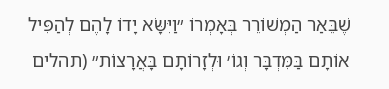שֶׁבֵּאַר הַמְשׁוֹרֵר בְּאָמְרוֹ ״וַיִּשָּׂא יָדוֹ לָהֶם לְהַפִּיל אוֹתָם בַּמִּדְבָּר וְגוֹ׳ וּלְזָרוֹתָם בָּאֲרָצוֹת״ (תהלים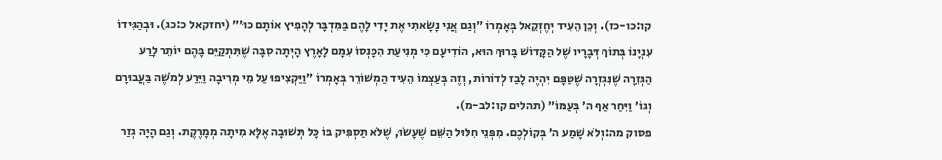קו:כו-כז). וְכֵן הֵעִיד יְחֶזְקֵאל בְּאָמְרוֹ ״וְגַם אֲנִי נָשָׂאתִי אֶת יָדִי לָהֶם בַּמִּדְבָּר לְהָפִיץ אוֹתָם כוּ׳״ (יחזקאל כ:כג). וּבְהַגִּידוֹ עִנְיָנוֹ בְּתוֹךְ דְּבָרָיו שֶׁל הַקָּדוֹשׁ בָּרוּךְ הוּא, הוֹדִיעָם כִּי מְנִיעַת הִכָּנְסוֹ עִמָּם לָאָרֶץ הָיְתָה סִבָּה שֶׁתִּתְקַיֵּם בָּהֶם יוֹתֵר לָרַע הַגְּזֵרָה שֶׁנִּגְזְרָה שֶׁטַּפָּם יִהְיֶה לָבַז לְדוֹרוֹת, וְזֶה בְּעַצְמוֹ הֵעִיד הַמְשׁוֹרֵר בְּאָמְרוֹ ״וַיַּקְצִיפוּ עַל מֵי מְרִיבָה וַיֵּרַע לְמֹשֶׁה בַּעֲבוּרָם וְגוֹ׳ וַיִּחַר אַף ה׳ בְּעַמּוֹ״ (תהלים קו:לב-מ).
פסוק מה:וְלֹא שָׁמַע ה׳ בְּקוֹלְכֶם. מִפְּנֵי חִלּוּל הַשֵּׁם שֶׁעָשׂוּ, שֶׁלֹּא תַסְפִּיק בּוֹ כָּל תְּשׁוּבָה אֶלָּא מִיתָה מְמָרֶקֶת. וְגַם הָיָה גְזַר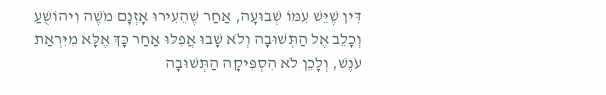דִּין שֶׁיֵּשׁ עִמּוֹ שְׁבוּעָה, אַחַר שֶׁהֵעִירוּ אָזְנָם מֹשֶׁה וִיהוֹשֻׁעַ וְכָלֵב אֶל הַתְּשׁוּבָה וְלֹא שָׁבוּ אֲפִלּוּ אַחַר כָּךְ אֶלָּא מִיִּרְאַת עֹנֶשׁ, וְלָכֵן לֹא הִסְפִּיקָה הַתְּשׁוּבָה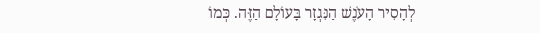לְהָסִיר הָעֹנֶשׁ הַנִּגְזָר בָּעוֹלָם הַזֶּה. כְּמוֹ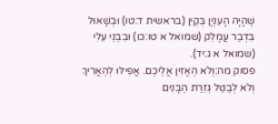שֶׁהָיָה הָעִנְיָן בְּקַיִן (בראשית ד:טו) וּבְשָׁאוּל בִּדְבַר עֲמָלֵק (שמואל א טו:כו) וּבִבְנֵי עֵלִי (שמואל א ג:יד).
פסוק מה:וְלֹא הֶאֱזִין אֲלֵיכֶם. אֲפִילּוּ לְהַאֲרִיךְ וְלֹא לְבַטֵּל גְּזֵרַת הַבָּנִים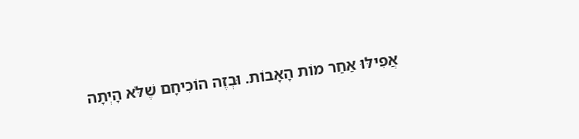אֲפִילּוּ אַחַר מוֹת הָאָבוֹת. וּבְזֶה הוֹכִיחָם שֶׁלֹּא הָיְתָה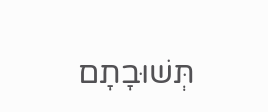תְּשׁוּבָתָם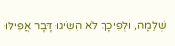שְׁלֵמָה, וּלְפִיכָךְ לֹא הִשִּׂיגוּ דָּבָר אֲפִילּוּ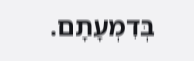בְּדִמְעָתָם.